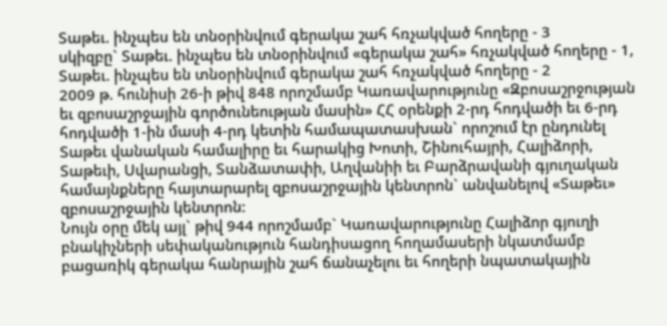Տաթեւ. ինչպես են տնօրինվում գերակա շահ հռչակված հողերը - 3
սկիզբը` Տաթեւ. ինչպես են տնօրինվում «գերակա շահ» հռչակված հողերը - 1, Տաթեւ. ինչպես են տնօրինվում գերակա շահ հռչակված հողերը - 2
2009 թ. հունիսի 26-ի թիվ 848 որոշմամբ Կառավարությունը «Զբոսաշրջության եւ զբոսաշրջային գործունեության մասին» ՀՀ օրենքի 2-րդ հոդվածի եւ 6-րդ հոդվածի 1-ին մասի 4-րդ կետին համապատասխան` որոշում էր ընդունել Տաթեւ վանական համալիրը եւ հարակից Խոտի, Շինուհայրի, Հալիձորի, Տաթեւի, Սվարանցի, Տանձատափի, Աղվանիի եւ Բարձրավանի գյուղական համայնքները հայտարարել զբոսաշրջային կենտրոն` անվանելով «Տաթեւ» զբոսաշրջային կենտրոն:
Նույն օրը մեկ այլ` թիվ 944 որոշմամբ` Կառավարությունը Հալիձոր գյուղի բնակիչների սեփականություն հանդիսացող հողամասերի նկատմամբ բացառիկ գերակա հանրային շահ ճանաչելու եւ հողերի նպատակային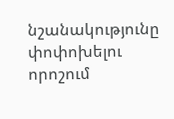նշանակությունը փոփոխելու որոշում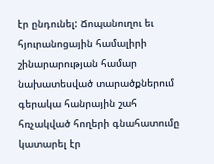էր ընդունել: Ճոպանուղու եւ հյուրանոցային համալիրի շինարարության համար նախատեսված տարածքներում գերակա հանրային շահ հռչակված հողերի գնահատումը կատարել էր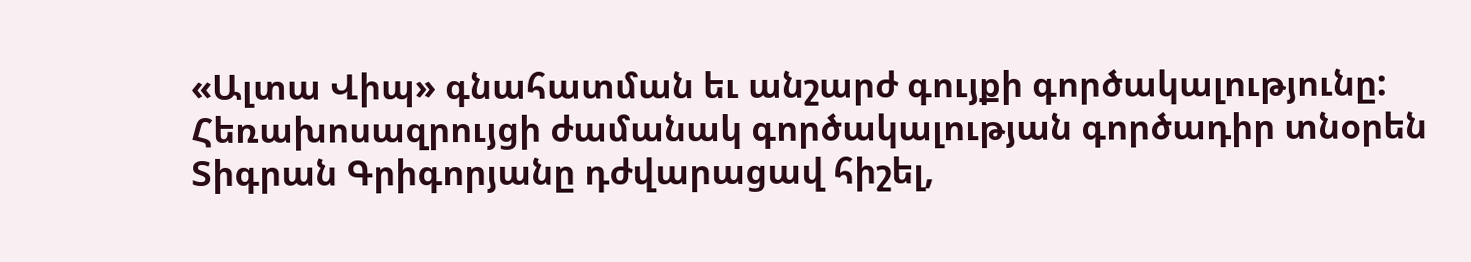«Ալտա Վիպ» գնահատման եւ անշարժ գույքի գործակալությունը: Հեռախոսազրույցի ժամանակ գործակալության գործադիր տնօրեն Տիգրան Գրիգորյանը դժվարացավ հիշել,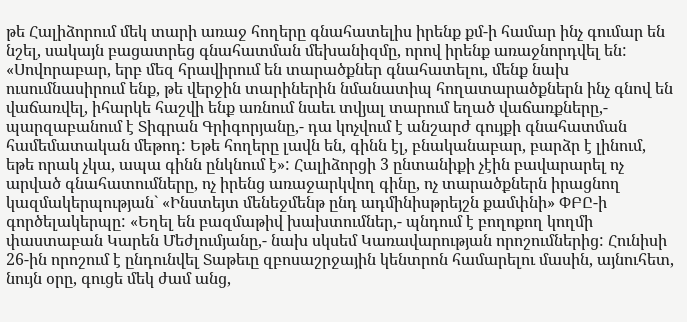թե Հալիձորում մեկ տարի առաջ հողերը գնահատելիս իրենք քմ-ի համար ինչ գումար են նշել, սակայն բացատրեց գնահատման մեխանիզմը, որով իրենք առաջնորդվել են: «Սովորաբար, երբ մեզ հրավիրում են տարածքներ գնահատելու, մենք նախ ուսումնասիրում ենք, թե վերջին տարիներին նմանատիպ հողատարածքներն ինչ գնով են վաճառվել, իհարկե հաշվի ենք առնում նաեւ տվյալ տարում եղած վաճառքները,- պարզաբանում է Տիգրան Գրիգորյանը,- դա կոչվում է անշարժ գույքի գնահատման համեմատական մեթոդ: Եթե հողերը լավն են, գինն էլ, բնականաբար, բարձր է լինում, եթե որակ չկա, ապա գինն ընկնում է»: Հալիձորցի 3 ընտանիքի չէին բավարարել ոչ արված գնահատումները, ոչ իրենց առաջարկվող գինը, ոչ տարածքներն իրացնող կազմակերպության` «Ինստեյտ մենեջմենթ ընդ ադմինիսթրեյշն քամփնի» ՓԲԸ-ի գործելակերպը: «Եղել են բազմաթիվ խախտումներ,- պնդում է բողոքող կողմի փաստաբան Կարեն Մեժլումյանը,- նախ սկսեմ Կառավարության որոշումներից: Հունիսի 26-ին որոշում է ընդունվել Տաթեւը զբոսաշրջային կենտրոն համարելու մասին, այնուհետ, նույն օրը, գուցե մեկ ժամ անց,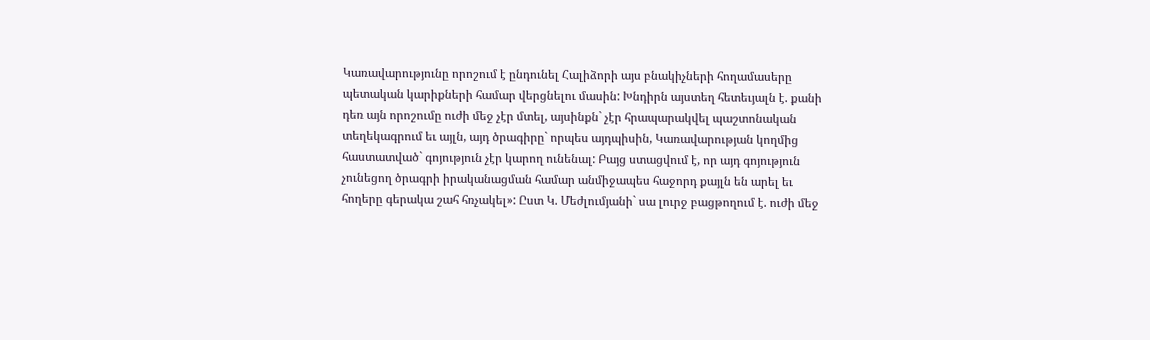Կառավարությունը որոշում է ընդունել Հալիձորի այս բնակիչների հողամասերը պետական կարիքների համար վերցնելու մասին: Խնդիրն այստեղ հետեւյալն է. քանի դեռ այն որոշումը ուժի մեջ չէր մտել, այսինքն` չէր հրապարակվել պաշտոնական տեղեկագրում եւ այլն, այդ ծրագիրը` որպես այդպիսին, Կառավարության կողմից հաստատված` գոյություն չէր կարող ունենալ: Բայց ստացվում է, որ այդ գոյություն չունեցող ծրագրի իրականացման համար անմիջապես հաջորդ քայլն են արել եւ հողերը գերակա շահ հռչակել»: Ըստ Կ. Մեժլումյանի` սա լուրջ բացթողում է. ուժի մեջ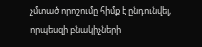չմտած որոշումը հիմք է ընդունվել, որպեսզի բնակիչների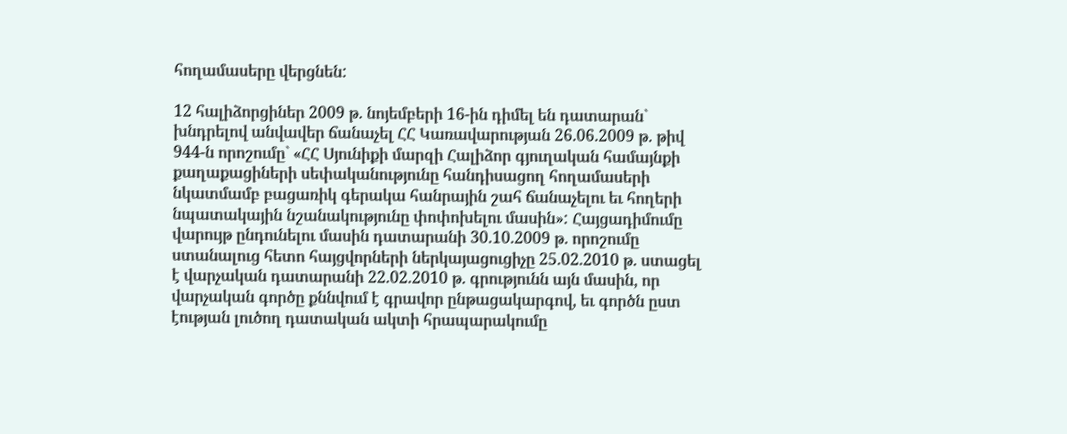հողամասերը վերցնեն:

12 հալիձորցիներ 2009 թ. նոյեմբերի 16-ին դիմել են դատարան` խնդրելով անվավեր ճանաչել ՀՀ Կառավարության 26.06.2009 թ. թիվ 944-ն որոշումը` «ՀՀ Սյունիքի մարզի Հալիձոր գյուղական համայնքի քաղաքացիների սեփականությունը հանդիսացող հողամասերի նկատմամբ բացառիկ գերակա հանրային շահ ճանաչելու եւ հողերի նպատակային նշանակությունը փոփոխելու մասին»: Հայցադիմումը վարույթ ընդունելու մասին դատարանի 30.10.2009 թ. որոշումը ստանալուց հետո հայցվորների ներկայացուցիչը 25.02.2010 թ. ստացել է վարչական դատարանի 22.02.2010 թ. գրությունն այն մասին, որ վարչական գործը քննվում է գրավոր ընթացակարգով, եւ գործն ըստ էության լուծող դատական ակտի հրապարակումը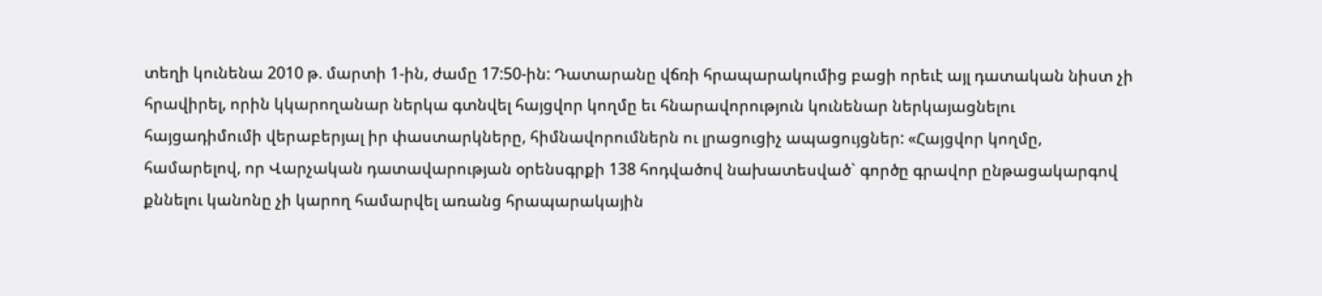տեղի կունենա 2010 թ. մարտի 1-ին, ժամը 17:50-ին: Դատարանը վճռի հրապարակումից բացի որեւէ այլ դատական նիստ չի հրավիրել, որին կկարողանար ներկա գտնվել հայցվոր կողմը եւ հնարավորություն կունենար ներկայացնելու հայցադիմումի վերաբերյալ իր փաստարկները, հիմնավորումներն ու լրացուցիչ ապացույցներ: «Հայցվոր կողմը, համարելով, որ Վարչական դատավարության օրենսգրքի 138 հոդվածով նախատեսված` գործը գրավոր ընթացակարգով քննելու կանոնը չի կարող համարվել առանց հրապարակային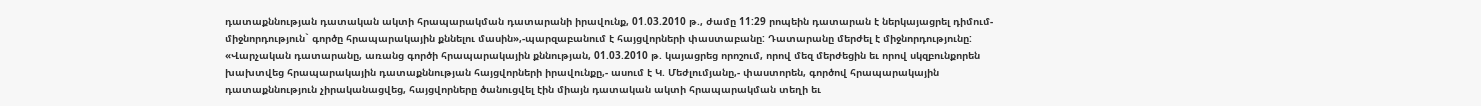դատաքննության դատական ակտի հրապարակման դատարանի իրավունք, 01.03.2010 թ., ժամը 11:29 րոպեին դատարան է ներկայացրել դիմում-միջնորդություն` գործը հրապարակային քննելու մասին»,-պարզաբանում է հայցվորների փաստաբանը: Դատարանը մերժել է միջնորդությունը: «Վարչական դատարանը, առանց գործի հրապարակային քննության, 01.03.2010 թ. կայացրեց որոշում, որով մեզ մերժեցին եւ որով սկզբունքորեն խախտվեց հրապարակային դատաքննության հայցվորների իրավունքը,- ասում է Կ. Մեժլումյանը,- փաստորեն, գործով հրապարակային դատաքննություն չիրականացվեց, հայցվորները ծանուցվել էին միայն դատական ակտի հրապարակման տեղի եւ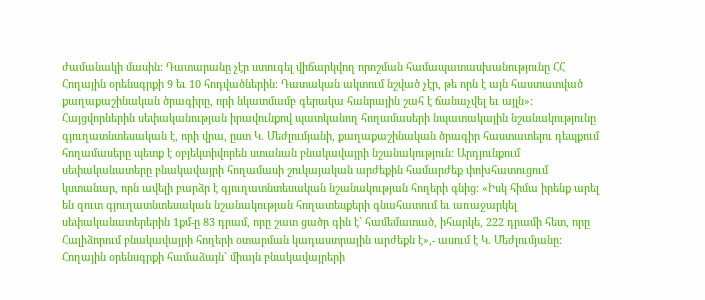ժամանակի մասին: Դատարանը չէր ստուգել վիճարկվող որոշման համապատասխանությունը ՀՀ Հողային օրենսգրքի 9 եւ 10 հոդվածներին: Դատական ակտում նշված չէր, թե որն է այն հաստատված քաղաքաշինական ծրագիրը, որի նկատմամբ գերակա հանրային շահ է ճանաչվել եւ այլն»: Հայցվորներին սեփականության իրավունքով պատկանող հողամասերի նպատակային նշանակությունը գյուղատնտեսական է, որի վրա, ըստ Կ. Մեժլումյանի, քաղաքաշինական ծրագիր հաստատելու դեպքում հողամասերը պետք է օբյեկտիվորեն ստանան բնակավայրի նշանակություն: Արդյունքում սեփականատերը բնակավայրի հողամասի շուկայական արժեքին համարժեք փոխհատուցում կստանար, որն ավելի բարձր է գյուղատնտեսական նշանակության հողերի գնից: «Իսկ հիմա իրենք արել են զուտ գյուղատնտեսական նշանակության հողատեսքերի գնահատում եւ առաջարկել սեփականատերերին 1քմ-ը 83 դրամ, որը շատ ցածր գին է` համեմատած, իհարկե, 222 դրամի հետ, որը Հալիձորում բնակավայրի հողերի օտարման կադաստրային արժեքն է»,- ասում է Կ. Մեժլումյանը: Հողային օրենսգրքի համաձայն` միայն բնակավայրերի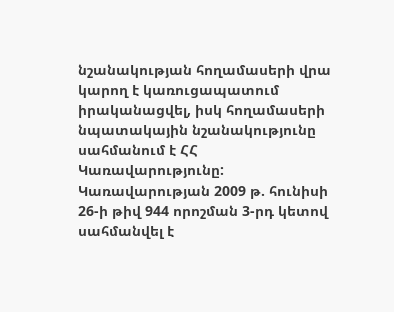նշանակության հողամասերի վրա կարող է կառուցապատում իրականացվել, իսկ հողամասերի նպատակային նշանակությունը սահմանում է ՀՀ Կառավարությունը: Կառավարության 2009 թ. հունիսի 26-ի թիվ 944 որոշման 3-րդ կետով սահմանվել է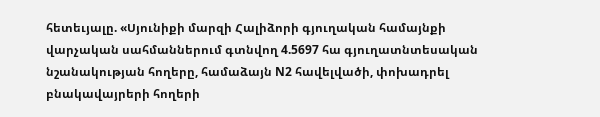հետեւյալը. «Սյունիքի մարզի Հալիձորի գյուղական համայնքի վարչական սահմաններում գտնվող 4.5697 հա գյուղատնտեսական նշանակության հողերը, համաձայն N2 հավելվածի, փոխադրել բնակավայրերի հողերի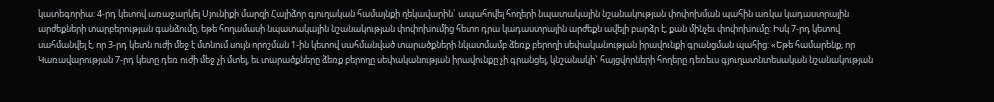կատեգորիա: 4-րդ կետով առաջարկել Սյունիքի մարզի Հալիձոր գյուղական համայնքի ղեկավարին` ապահովել հողերի նպատակային նշանակության փոփոխման պահին առկա կադաստրային արժեքների տարբերության գանձումը, եթե հողամասի նպատակային նշանակության փոփոխումից հետո դրա կադաստրային արժեքն ավելի բարձր է, քան մինչեւ փոփոխումը: Իսկ 7-րդ կետով սահմանվել է, որ 3-րդ կետն ուժի մեջ է մտնում սույն որոշման 1-ին կետով սահմանված տարածքների նկատմամբ ձեռք բերողի սեփականության իրավունքի գրանցման պահից: «Եթե համարենք, որ Կառավարության 7-րդ կետը դեռ ուժի մեջ չի մտել, եւ տարածքները ձեռք բերողը սեփականության իրավունքը չի գրանցել, կնշանակի` հայցվորների հողերը դեռեւս գյուղատնտեսական նշանակության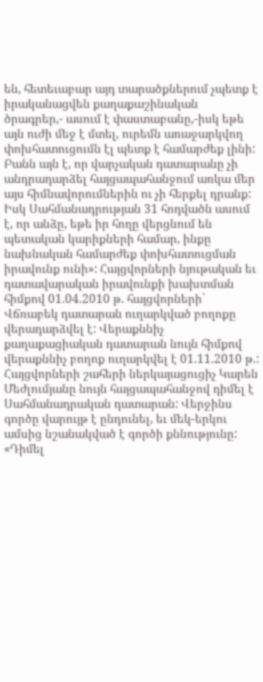են, հետեւաբար այդ տարածքներում չպետք է իրականացվեն քաղաքաշինական ծրագրեր,- ասում է փաստաբանը,-իսկ եթե այն ուժի մեջ է մտել, ուրեմն առաջարկվող փոխհատուցումն էլ պետք է համարժեք լինի: Բանն այն է, որ վարչական դատարանը չի անդրադարձել հայցապահանջում առկա մեր այս հիմնավորումներին ու չի հերքել դրանք: Իսկ Սահմանադրության 31 հոդվածն ասում է, որ անձը, եթե իր հողը վերցնում են պետական կարիքների համար, ինքը նախնական համարժեք փոխհատուցման իրավունք ունի»: Հայցվորների նյութական եւ դատավարական իրավունքի խախտման հիմքով 01.04.2010 թ. հայցվորների` Վճռաբեկ դատարան ուղարկված բողոքը վերադարձվել է: Վերաքննիչ քաղաքացիական դատարան նույն հիմքով վերաքննիչ բողոք ուղարկվել է 01.11.2010 թ.: Հայցվորների շահերի ներկայացուցիչ Կարեն Մեժլումյանը նույն հայցապահանջով դիմել է Սահմանադրական դատարան: Վերջինս գործը վարույթ է ընդունել, եւ մեկ-երկու ամսից նշանակված է գործի քննությունը: «Դիմել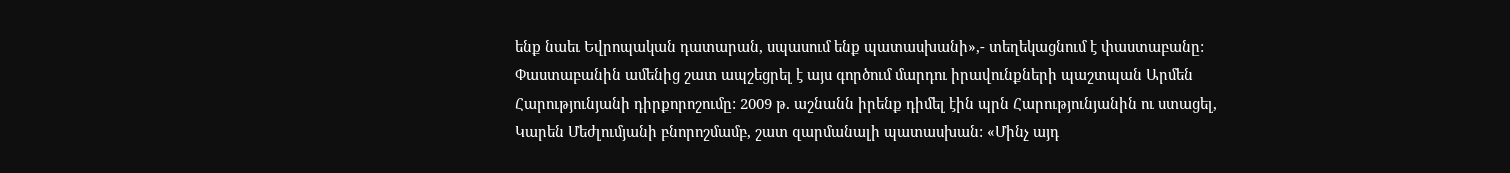ենք նաեւ Եվրոպական դատարան, սպասում ենք պատասխանի»,- տեղեկացնում է փաստաբանը: Փաստաբանին ամենից շատ ապշեցրել է այս գործում մարդու իրավունքների պաշտպան Արմեն Հարությունյանի դիրքորոշումը: 2009 թ. աշնանն իրենք դիմել էին պրն Հարությունյանին ու ստացել, Կարեն Մեժլումյանի բնորոշմամբ, շատ զարմանալի պատասխան: «Մինչ այդ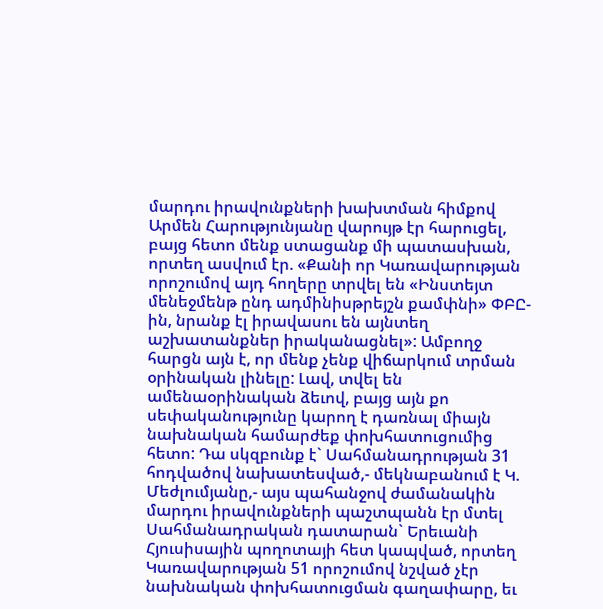մարդու իրավունքների խախտման հիմքով Արմեն Հարությունյանը վարույթ էր հարուցել, բայց հետո մենք ստացանք մի պատասխան, որտեղ ասվում էր. «Քանի որ Կառավարության որոշումով այդ հողերը տրվել են «Ինստեյտ մենեջմենթ ընդ ադմինիսթրեյշն քամփնի» ՓԲԸ-ին, նրանք էլ իրավասու են այնտեղ աշխատանքներ իրականացնել»: Ամբողջ հարցն այն է, որ մենք չենք վիճարկում տրման օրինական լինելը: Լավ, տվել են ամենաօրինական ձեւով, բայց այն քո սեփականությունը կարող է դառնալ միայն նախնական համարժեք փոխհատուցումից հետո: Դա սկզբունք է` Սահմանադրության 31 հոդվածով նախատեսված,- մեկնաբանում է Կ. Մեժլումյանը,- այս պահանջով ժամանակին մարդու իրավունքների պաշտպանն էր մտել Սահմանադրական դատարան` Երեւանի Հյուսիսային պողոտայի հետ կապված, որտեղ Կառավարության 51 որոշումով նշված չէր նախնական փոխհատուցման գաղափարը, եւ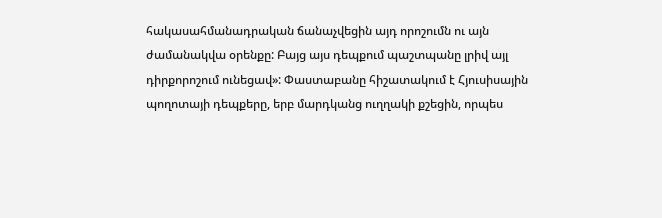հակասահմանադրական ճանաչվեցին այդ որոշումն ու այն ժամանակվա օրենքը: Բայց այս դեպքում պաշտպանը լրիվ այլ դիրքորոշում ունեցավ»: Փաստաբանը հիշատակում է Հյուսիսային պողոտայի դեպքերը, երբ մարդկանց ուղղակի քշեցին, որպես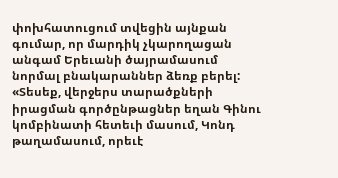փոխհատուցում տվեցին այնքան գումար, որ մարդիկ չկարողացան անգամ Երեւանի ծայրամասում նորմալ բնակարաններ ձեռք բերել: «Տեսեք, վերջերս տարածքների իրացման գործընթացներ եղան Գինու կոմբինատի հետեւի մասում, Կոնդ թաղամասում, որեւէ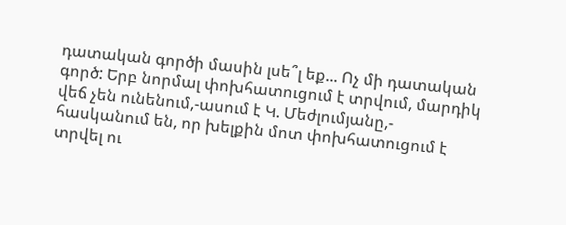դատական գործի մասին լսե՞լ եք... Ոչ մի դատական գործ: Երբ նորմալ փոխհատուցում է տրվում, մարդիկ վեճ չեն ունենում,-ասում է Կ. Մեժլումյանը,- հասկանում են, որ խելքին մոտ փոխհատուցում է տրվել ու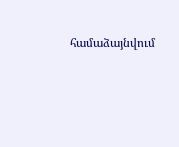համաձայնվում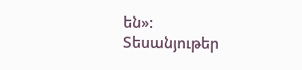են»:
Տեսանյութեր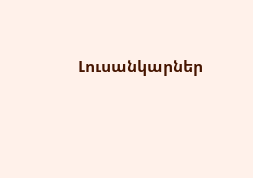Լուսանկարներ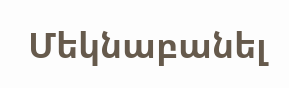Մեկնաբանել